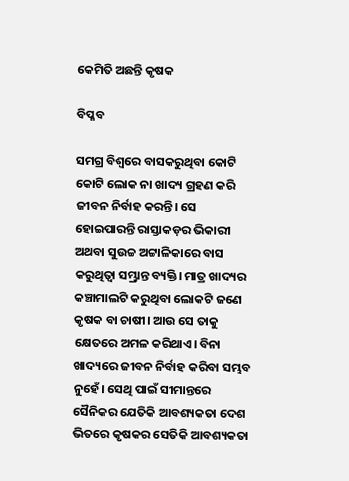କେମିତି ଅଛନ୍ତି କୃଷକ

ବିପ୍ଳବ

ସମଗ୍ର ବିଶ୍ୱରେ ବାସକରୁଥିବା କୋଟି କୋଟି ଲୋକ ନା ଖାଦ୍ୟ ଗ୍ରହଣ କରି ଜୀବନ ନିର୍ବାହ କରନ୍ତି। ସେ ହୋଇପାରନ୍ତି ରାସ୍ତାକଡ଼ର ଭିକାରୀ ଅଥବା ସୁଉଚ୍ଚ ଅଟ୍ଟାଳିକାରେ ବାସ କରୁଥିତ୍ବା ସମ୍ଭ୍ରାନ୍ତ ବ୍ୟକ୍ତି। ମାତ୍ର ଖାଦ୍ୟର କଞ୍ଚାମାଲଟି କରୁଥିବା ଲୋକଟି ଜଣେ କୃଷକ ବା ଚାଷୀ। ଆଉ ସେ ତାକୁ କ୍ଷେତରେ ଅମଳ କରିଥାଏ। ବିନା ଖାଦ୍ୟରେ ଜୀବନ ନିର୍ବାହ କରିବା ସମ୍ଭବ ନୁହେଁ। ସେଥି ପାଇଁ ସୀମାନ୍ତରେ ସୈନିକର ଯେତିକି ଆବଶ୍ୟକତା ଦେଶ ଭିତରେ କୃଷକର ସେତିକି ଆବଶ୍ୟକତା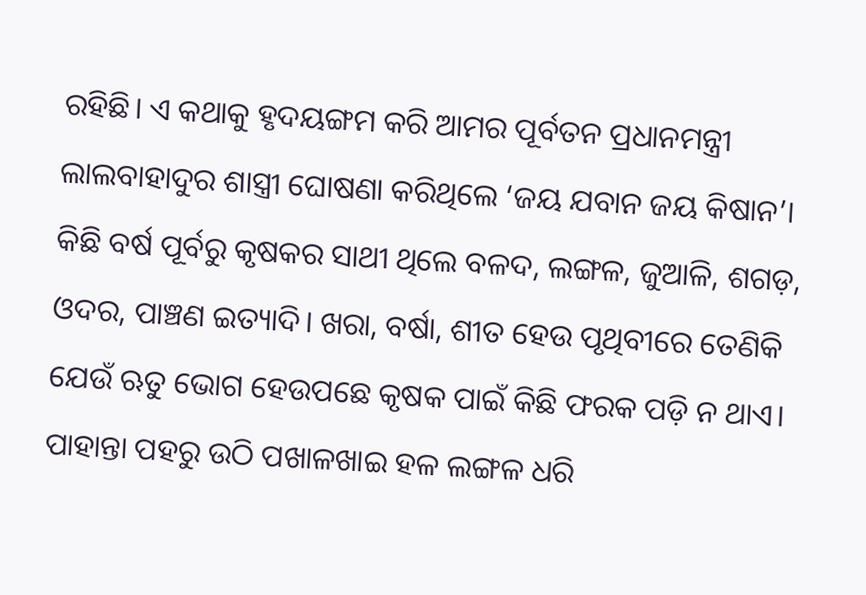ରହିଛି। ଏ କଥାକୁ ହୃଦୟଙ୍ଗମ କରି ଆମର ପୂର୍ବତନ ପ୍ରଧାନମନ୍ତ୍ରୀ ଲାଲବାହାଦୁର ଶାସ୍ତ୍ରୀ ଘୋଷଣା କରିଥିଲେ ‘ଜୟ ଯବାନ ଜୟ କିଷାନ’।
କିଛି ବର୍ଷ ପୂର୍ବରୁ କୃଷକର ସାଥୀ ଥିଲେ ବଳଦ, ଲଙ୍ଗଳ, ଜୁଆଳି, ଶଗଡ଼, ଓଦର, ପାଞ୍ଚଣ ଇତ୍ୟାଦି। ଖରା, ବର୍ଷା, ଶୀତ ହେଉ ପୃଥିବୀରେ ତେଣିକି ଯେଉଁ ଋତୁ ଭୋଗ ହେଉପଛେ କୃଷକ ପାଇଁ କିଛି ଫରକ ପଡ଼ି ନ ଥାଏ। ପାହାନ୍ତା ପହରୁ ଉଠି ପଖାଳଖାଇ ହଳ ଲଙ୍ଗଳ ଧରି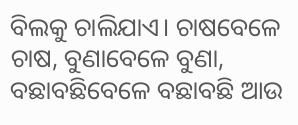ବିଲକୁ ଚାଲିଯାଏ। ଚାଷବେଳେ ଚାଷ, ବୁଣାବେଳେ ବୁଣା, ବଛାବଛିବେଳେ ବଛାବଛି ଆଉ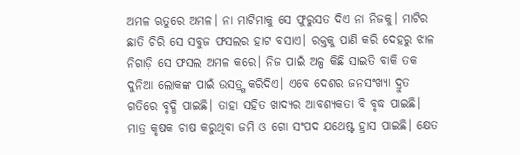ଅମଳ ଋତୁରେ ଅମଳ। ନା ମାଟିମାକୁ ସେ ଫୁରୁସତ ଦିଏ ନା ନିଜକୁ। ମାଟିର ଛାତି ଚିରି ସେ ସବୁଜ ଫସଲର ହାଟ ବସାଏ। ରକ୍ତକୁ ପାଣି କରି ଦେହରୁ ଝାଳ ନିଗାଡ଼ି ସେ ଫସଲ ଅମଳ କରେ। ନିଜ ପାଇଁ ଅଳ୍ପ କିଛି ସାଇତି ବାକି ତକ ଦୁନିଆ ଲୋକଙ୍କ ପାଇଁ ଉସତ୍ର୍ଗ କରିଦିଏ। ଏବେ ଦେଶର ଜନସଂଖ୍ୟା ଦ୍ରୁତ ଗତିରେ ବୃଦ୍ଧି ପାଇଛି। ତାହା ସହିତ ଖାଦ୍ୟର ଆବଶ୍ୟକତା ବି ବୃଦ୍ଧ ପାଇଛି। ମାତ୍ର କୃଷକ ଚାଷ କରୁଥିବା ଜମି ଓ ଗୋ ସଂପଦ ଯଥେଷ୍ଟ ହ୍ରାସ ପାଇଛି। କ୍ଷେତ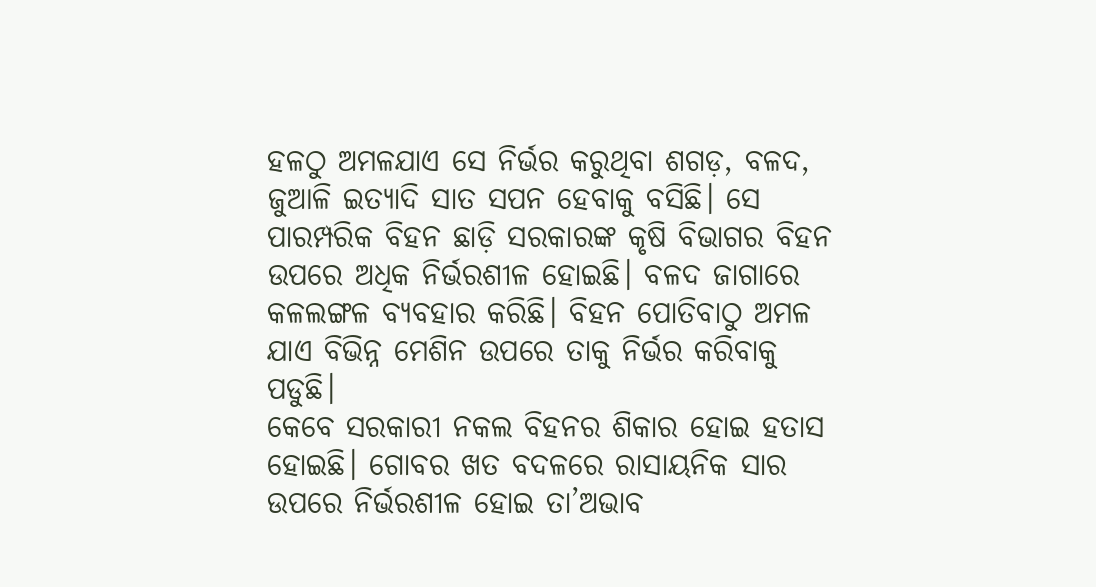ହଳଠୁ ଅମଳଯାଏ ସେ ନିର୍ଭର କରୁଥିବା ଶଗଡ଼, ବଳଦ, ଜୁଆଳି ଇତ୍ୟାଦି ସାତ ସପନ ହେବାକୁ ବସିଛି। ସେ ପାରମ୍ପରିକ ବିହନ ଛାଡ଼ି ସରକାରଙ୍କ କୃଷି ବିଭାଗର ବିହନ ଉପରେ ଅଧିକ ନିର୍ଭରଶୀଳ ହୋଇଛି। ବଳଦ ଜାଗାରେ କଳଲଙ୍ଗଳ ବ୍ୟବହାର କରିଛି। ବିହନ ପୋତିବାଠୁ ଅମଳ ଯାଏ ବିଭିନ୍ନ ମେଶିନ ଉପରେ ତାକୁ ନିର୍ଭର କରିବାକୁ ପଡୁଛି।
କେବେ ସରକାରୀ ନକଲ ବିହନର ଶିକାର ହୋଇ ହତାସ ହୋଇଛି। ଗୋବର ଖତ ବଦଳରେ ରାସାୟନିକ ସାର ଉପରେ ନିର୍ଭରଶୀଳ ହୋଇ ତା’ଅଭାବ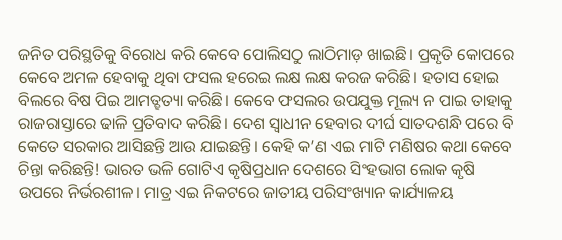ଜନିତ ପରିସ୍ଥତିକୁ ବିରୋଧ କରି କେବେ ପୋଲିସଠୁ ଲାଠିମାଡ଼ ଖାଇଛି। ପ୍ରକୃତି କୋପରେ କେବେ ଅମଳ ହେବାକୁ ଥିବା ଫସଲ ହରେଇ ଲକ୍ଷ ଲକ୍ଷ କରଜ କରିଛି। ହତାସ ହୋଇ ବିଲରେ ବିଷ ପିଇ ଆମତ୍ହତ୍ୟା କରିଛି। କେବେ ଫସଲର ଉପଯୁକ୍ତ ମୂଲ୍ୟ ନ ପାଇ ତାହାକୁ ରାଜରାସ୍ତାରେ ଢାଳି ପ୍ରତିବାଦ କରିଛି। ଦେଶ ସ୍ବାଧୀନ ହେବାର ଦୀର୍ଘ ସାତଦଶନ୍ଧି ପରେ ବି କେତେ ସରକାର ଆସିଛନ୍ତି ଆଉ ଯାଇଛନ୍ତି। କେହି କ’ଣ ଏଇ ମାଟି ମଣିଷର କଥା କେବେ ଚିନ୍ତା କରିଛନ୍ତି! ଭାରତ ଭଳି ଗୋଟିଏ କୃଷିପ୍ରଧାନ ଦେଶରେ ସିଂହଭାଗ ଲୋକ କୃଷି ଉପରେ ନିର୍ଭରଶୀଳ। ମାତ୍ର ଏଇ ନିକଟରେ ଜାତୀୟ ପରିସଂଖ୍ୟାନ କାର୍ଯ୍ୟାଳୟ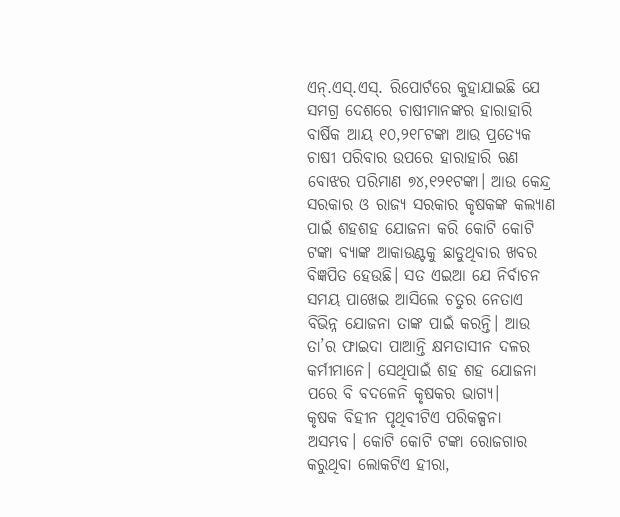ଏନ୍‌.ଏସ୍‌.ଏସ୍‌. ରିପୋର୍ଟରେ କୁହାଯାଇଛି ଯେ ସମଗ୍ର ଦେଶରେ ଚାଷୀମାନଙ୍କର ହାରାହାରି ବାର୍ଷିକ ଆୟ ୧୦,୨୧୮ଟଙ୍କା ଆଉ ପ୍ରତ୍ୟେକ ଚାଷୀ ପରିବାର ଉପରେ ହାରାହାରି ଋଣ ବୋଝର ପରିମାଣ ୭୪,୧୨୧ଟଙ୍କା। ଆଉ କେନ୍ଦ୍ର ସରକାର ଓ ରାଜ୍ୟ ସରକାର କୃଷକଙ୍କ କଲ୍ୟାଣ ପାଇଁ ଶହଶହ ଯୋଜନା କରି କୋଟି କୋଟି ଟଙ୍କା ବ୍ୟାଙ୍କ ଆକାଉଣ୍ଟକୁ ଛାଡୁଥିବାର ଖବର ବିଜ୍ଞପିତ ହେଉଛି। ସତ ଏଇଆ ଯେ ନିର୍ବାଚନ ସମୟ ପାଖେଇ ଆସିଲେ ଚତୁର ନେତାଏ ବିଭିନ୍ନ ଯୋଜନା ତାଙ୍କ ପାଇଁ କରନ୍ତି। ଆଉ ତା’ର ଫାଇଦା ପାଆନ୍ତି କ୍ଷମତାସୀନ ଦଳର କର୍ମୀମାନେ। ସେଥିପାଇଁ ଶହ ଶହ ଯୋଜନା ପରେ ବି ବଦଳେନି କୃଷକର ଭାଗ୍ୟ।
କୃଷକ ବିହୀନ ପୃଥିବୀଟିଏ ପରିକଳ୍ପନା ଅସମ୍ଭବ। କୋଟି କୋଟି ଟଙ୍କା ରୋଜଗାର କରୁଥିବା ଲୋକଟିଏ ହୀରା,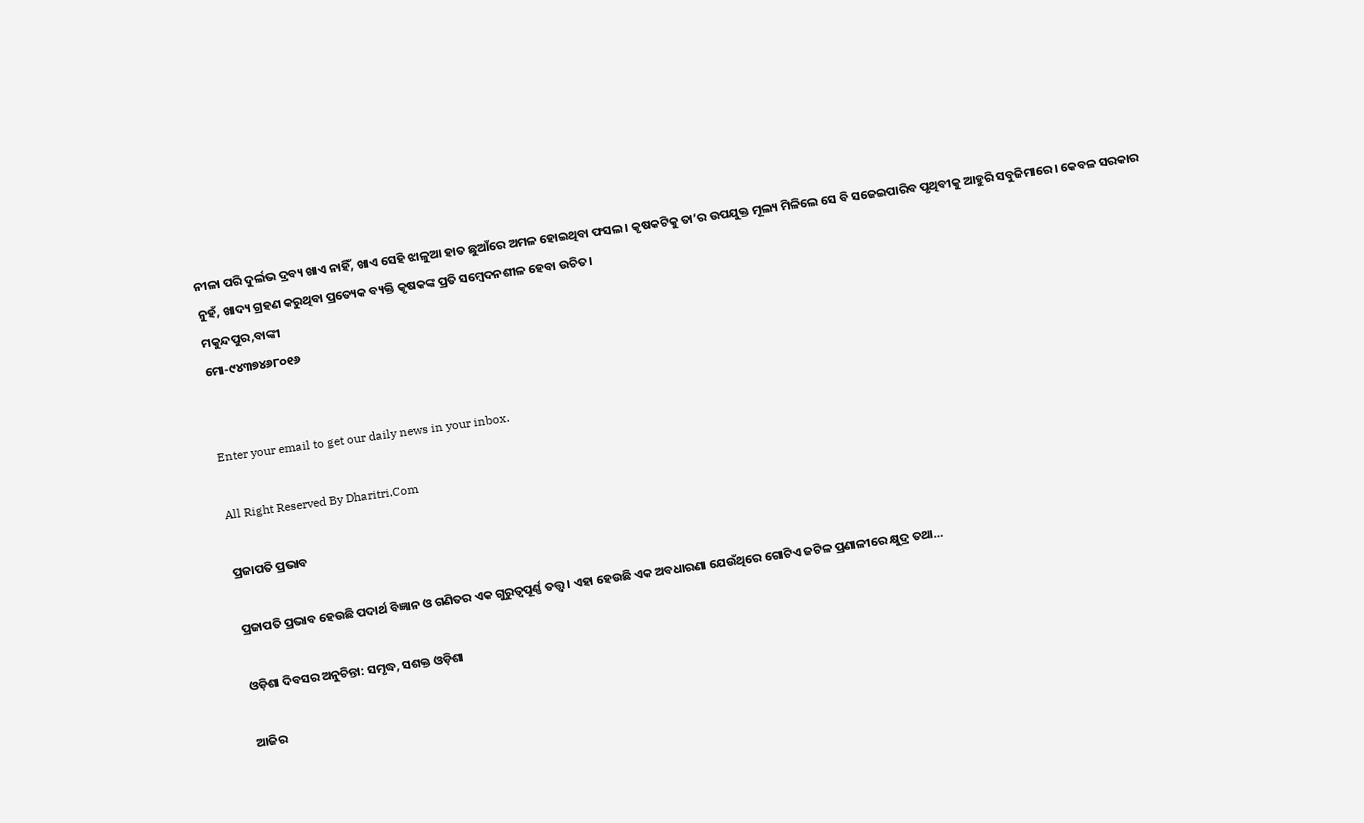ନୀଳା ପରି ଦୁର୍ଲଭ ଦ୍ରବ୍ୟ ଖାଏ ନାହିଁ, ଖାଏ ସେହି ଝାଳୁଆ ହାତ ଛୁଆଁରେ ଅମଳ ହୋଇଥିବା ଫସଲ। କୃଷକଟିକୁ ତା’ର ଉପଯୁକ୍ତ ମୂଲ୍ୟ ମିଳିଲେ ସେ ବି ସଜେଇପାରିବ ପୃଥିବୀକୁ ଆହୁରି ସବୁଜିମାରେ। କେବଳ ସରକାର ନୁହଁ, ଖାଦ୍ୟ ଗ୍ରହଣ କରୁଥିବା ପ୍ରତ୍ୟେକ ବ୍ୟକ୍ତି କୃଷକଙ୍କ ପ୍ରତି ସମ୍ବେଦନଶୀଳ ହେବା ଉଚିତ।
ମକୁନ୍ଦପୁର,ବାଙ୍କୀ
ମୋ-୯୪୩୭୪୬୮୦୧୬


Enter your email to get our daily news in your inbox.

All Right Reserved By Dharitri.Com

ପ୍ରଜାପତି ପ୍ରଭାବ

ପ୍ରଜାପତି ପ୍ରଭାବ ହେଉଛି ପଦାର୍ଥ ବିଜ୍ଞାନ ଓ ଗଣିତର ଏକ ଗୁରୁତ୍ୱପୂର୍ଣ୍ଣ ତତ୍ତ୍ୱ। ଏହା ହେଉଛି ଏକ ଅବଧାରଣା ଯେଉଁଥିରେ ଗୋଟିଏ ଜଟିଳ ପ୍ରଣାଳୀରେ କ୍ଷୁଦ୍ର ତଥା…

ଓଡ଼ିଶା ଦିବସର ଅନୁଚିନ୍ତା: ସମୃଦ୍ଧ, ସଶକ୍ତ ଓଡ଼ିଶା

ଆଜିର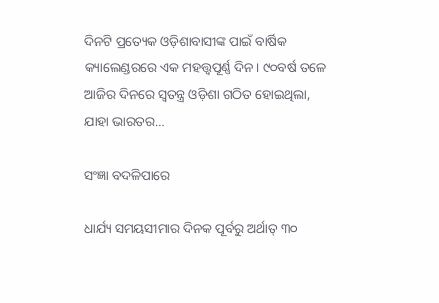ଦିନଟି ପ୍ରତ୍ୟେକ ଓଡ଼ିଶାବାସୀଙ୍କ ପାଇଁ ବାର୍ଷିକ କ୍ୟାଲେଣ୍ଡରରେ ଏକ ମହତ୍ତ୍ୱପୂର୍ଣ୍ଣ ଦିନ। ୯୦ବର୍ଷ ତଳେ ଆଜିର ଦିନରେ ସ୍ବତନ୍ତ୍ର ଓଡ଼ିଶା ଗଠିତ ହୋଇଥିଲା, ଯାହା ଭାରତର…

ସଂଜ୍ଞା ବଦଳିପାରେ

ଧାର୍ଯ୍ୟ ସମୟସୀମାର ଦିନକ ପୂର୍ବରୁ ଅର୍ଥାତ୍‌ ୩୦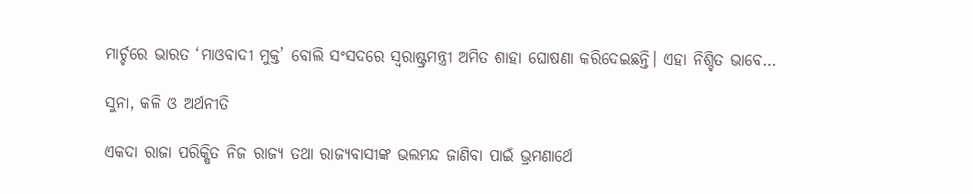ମାର୍ଚ୍ଚରେ ଭାରତ ‘ମାଓବାଦୀ ମୁକ୍ତ’ ବୋଲି ସଂସଦରେ ସ୍ବରାଷ୍ଟ୍ରମନ୍ତ୍ରୀ ଅମିତ ଶାହା ଘୋଷଣା କରିଦେଇଛନ୍ତି। ଏହା ନିଶ୍ଚିତ ଭାବେ…

ସୁନା, କଳି ଓ ଅର୍ଥନୀତି

ଏକଦା ରାଜା ପରିକ୍ଷିତ ନିଜ ରାଜ୍ୟ ତଥା ରାଜ୍ୟବାସୀଙ୍କ ଭଲମନ୍ଦ ଜାଣିବା ପାଇଁ ଭ୍ରମଣାର୍ଥେ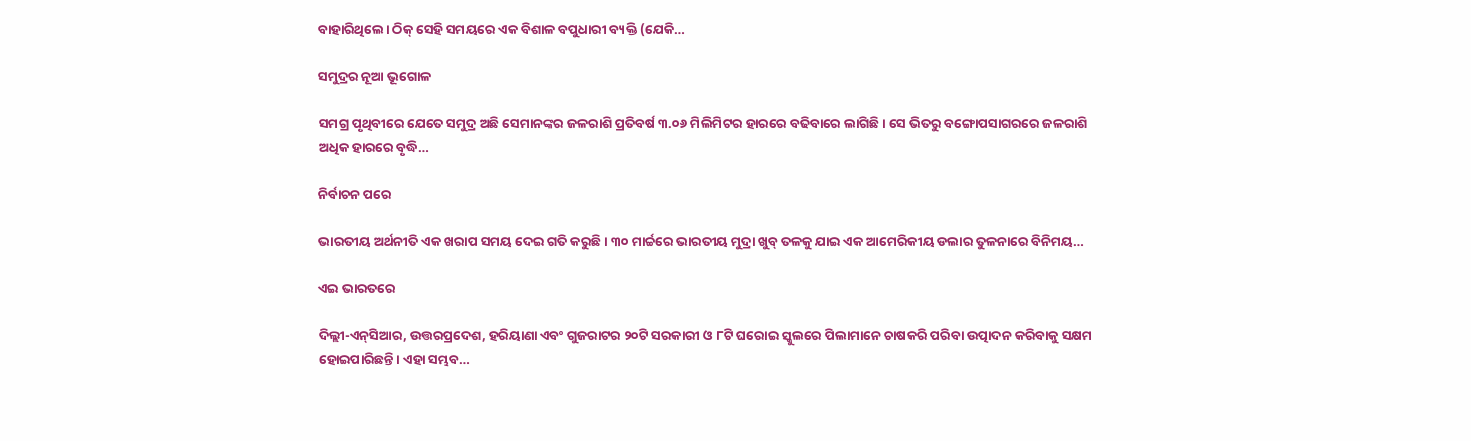ବାହାରିଥିଲେ। ଠିକ୍‌ ସେହି ସମୟରେ ଏକ ବିଶାଳ ବପୁଧାରୀ ବ୍ୟକ୍ତି (ଯେକି…

ସମୁଦ୍ରର ନୂଆ ଭୂଗୋଳ

ସମଗ୍ର ପୃଥିବୀରେ ଯେତେ ସମୁଦ୍ର ଅଛି ସେମାନଙ୍କର ଜଳରାଶି ପ୍ରତିବର୍ଷ ୩.୦୬ ମିଲିମିଟର ହାରରେ ବଢିବାରେ ଲାଗିଛି। ସେ ଭିତରୁ ବଙ୍ଗୋପସାଗରରେ ଜଳରାଶି ଅଧିକ ହାରରେ ବୃଦ୍ଧି…

ନିର୍ବାଚନ ପରେ

ଭାରତୀୟ ଅର୍ଥନୀତି ଏକ ଖରାପ ସମୟ ଦେଇ ଗତି କରୁଛି। ୩୦ ମାର୍ଚ୍ଚରେ ଭାରତୀୟ ମୁଦ୍ରା ଖୁବ୍‌ ତଳକୁ ଯାଇ ଏକ ଆମେରିକୀୟ ଡଲାର ତୁଳନାରେ ବିନିମୟ…

ଏଇ ଭାରତରେ

ଦିଲ୍ଲୀ-ଏନ୍‌ସିଆର, ଉତ୍ତରପ୍ରଦେଶ, ହରିୟାଣା ଏବଂ ଗୁଜରାଟର ୨୦ଟି ସରକାରୀ ଓ ୮ଟି ଘରୋଇ ସ୍କୁଲରେ ପିଲାମାନେ ଚାଷକରି ପରିବା ଉତ୍ପାଦନ କରିବାକୁ ସକ୍ଷମ ହୋଇପାରିଛନ୍ତି। ଏହା ସମ୍ଭବ…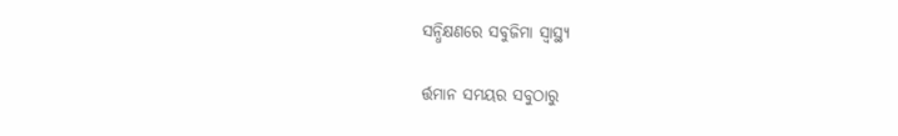ସନ୍ଧିକ୍ଷଣରେ ସବୁଜିମା ସ୍ବାସ୍ଥ୍ୟ

ର୍ତ୍ତମାନ ସମୟର ସବୁଠାରୁ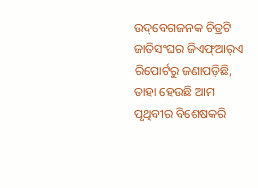ଉଦ୍‌ବେଗଜନକ ଚିତ୍ରଟି ଜାତିସଂଘର ଜିଏଫ୍‌ଆର୍‌ଏ ରିପୋର୍ଟରୁ ଜଣାପଡ଼ିଛି, ତାହା ହେଉଛି ଆମ ପୃଥିବୀର ବିଶେଷକରି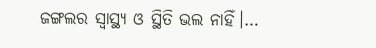ଜଙ୍ଗଲର ସ୍ବାସ୍ଥ୍ୟ ଓ ସ୍ଥିତି ଭଲ ନାହିଁ।…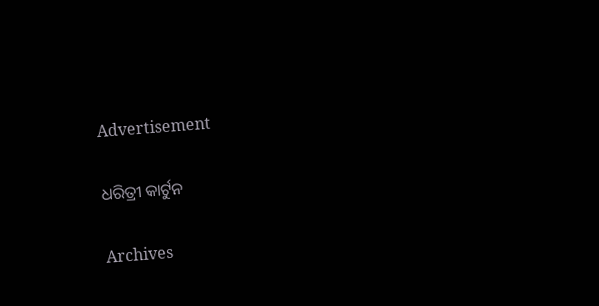Advertisement

ଧରିତ୍ରୀ କାର୍ଟୁନ

Archives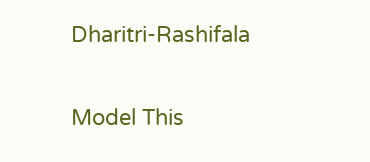Dharitri-Rashifala

Model This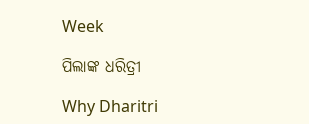Week

ପିଲାଙ୍କ ଧରିତ୍ରୀ

Why Dharitri